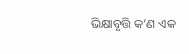ଭିକ୍ଷାବୃତ୍ତି କ’ଣ ଏକ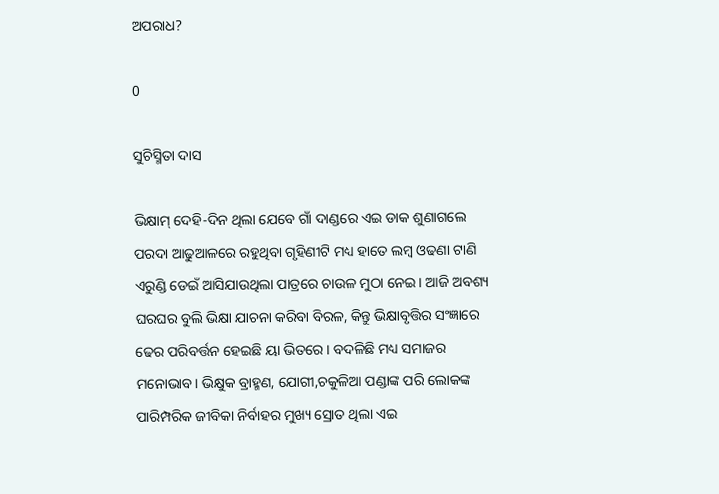ଅପରାଧ?

0

ସୁଚିସ୍ମିତା ଦାସ

ଭିକ୍ଷାମ୍ ଦେହି-ଦିନ ଥିଲା ଯେବେ ଗାଁ ଦାଣ୍ଡରେ ଏଇ ଡାକ ଶୁଣାଗଲେ ପରଦା ଆଢୁଆଳରେ ରହୁଥିବା ଗୃହିଣୀଟି ମଧ୍ୟ ହାତେ ଲମ୍ବ ଓଢଣା ଟାଣି ଏରୁଣ୍ଡି ଡେଇଁ ଆସିଯାଉଥିଲା ପାତ୍ରରେ ଚାଉଳ ମୁଠା ନେଇ। ଆଜି ଅବଶ୍ୟ ଘରଘର ବୁଲି ଭିକ୍ଷା ଯାଚନା କରିବା ବିରଳ, କିନ୍ତୁ ଭିକ୍ଷାବୃତ୍ତିର ସଂଜ୍ଞାରେ ଢେର ପରିବର୍ତ୍ତନ ହେଇଛି ୟା ଭିତରେ। ବଦଳିଛି ମଧ୍ୟ ସମାଜର ମନୋଭାବ। ଭିକ୍ଷୁକ ବ୍ରାହ୍ମଣ, ଯୋଗୀ,ଚକୁଳିଆ ପଣ୍ଡାଙ୍କ ପରି ଲୋକଙ୍କ ପାରିମ୍ପରିକ ଜୀବିକା ନିର୍ବାହର ମୁଖ୍ୟ ସ୍ରୋତ ଥିଲା ଏଇ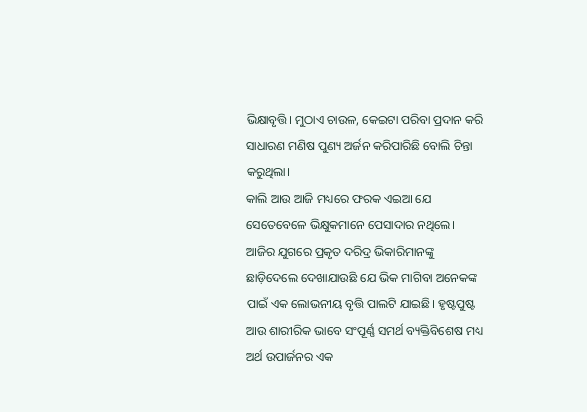ଭିକ୍ଷାବୃତ୍ତି। ମୁଠାଏ ଚାଉଳ, କେଇଟା ପରିବା ପ୍ରଦାନ କରି ସାଧାରଣ ମଣିଷ ପୁଣ୍ୟ ଅର୍ଜନ କରିପାରିଛି ବୋଲି ଚିନ୍ତା କରୁଥିଲା।
କାଲି ଆଉ ଆଜି ମଧ୍ୟରେ ଫରକ ଏଇଆ ଯେ ସେତେବେଳେ ଭିକ୍ଷୁକମାନେ ପେସାଦାର ନଥିଲେ। ଆଜିର ଯୁଗରେ ପ୍ରକୃତ ଦରିଦ୍ର ଭିକାରିମାନଙ୍କୁ ଛାଡ଼ିଦେଲେ ଦେଖାଯାଉଛି ଯେ ଭିକ ମାଗିବା ଅନେକଙ୍କ ପାଇଁ ଏକ ଲୋଭନୀୟ ବୃତ୍ତି ପାଲଟି ଯାଇଛି। ହୃଷ୍ଟପୁଷ୍ଟ ଆଉ ଶାରୀରିକ ଭାବେ ସଂପୂର୍ଣ୍ଣ ସମର୍ଥ ବ୍ୟକ୍ତିବିଶେଷ ମଧ୍ୟ ଅର୍ଥ ଉପାର୍ଜନର ଏକ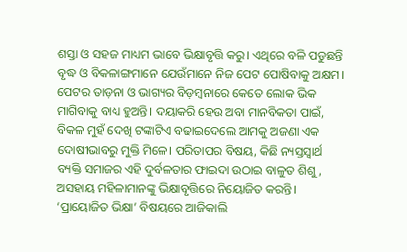ଶସ୍ତା ଓ ସହଜ ମାଧ୍ୟମ ଭାବେ ଭିକ୍ଷାବୃତ୍ତି କରୁ। ଏଥିରେ ବଳି ପଡୁଛନ୍ତି ବୃଦ୍ଧ ଓ ବିକଳାଙ୍ଗମାନେ ଯେଉଁମାନେ ନିଜ ପେଟ ପୋଷିବାକୁ ଅକ୍ଷମ। ପେଟର ତାଡ଼ନା ଓ ଭାଗ୍ୟର ବିଡ଼ମ୍ବନାରେ କେତେ ଲୋକ ଭିକ ମାଗିବାକୁ ବାଧ୍ୟ ହୁଅନ୍ତି। ଦୟାକରି ହେଉ ଅବା ମାନବିକତା ପାଇଁ, ବିକଳ ମୁହଁ ଦେଖି ଟଙ୍କାଟିଏ ବଢାଇଦେଲେ ଆମକୁ ଅଜଣା ଏକ ଦୋଷୀଭାବରୁ ମୁକ୍ତି ମିଳେ। ପରିତାପର ବିଷୟ, କିଛି ନ୍ୟସ୍ତସ୍ବାର୍ଥ ବ୍ୟକ୍ତି ସମାଜର ଏହି ଦୁର୍ବଳତାର ଫାଇଦା ଉଠାଇ ବାଳୁତ ଶିଶୁ, ଅସହାୟ ମହିଳାମାନଙ୍କୁ ଭିକ୍ଷାବୃତ୍ତିରେ ନିୟୋଜିତ କରନ୍ତି। ‘ପ୍ରାୟୋଜିତ ଭିକ୍ଷା’ ବିଷୟରେ ଆଜିକାଲି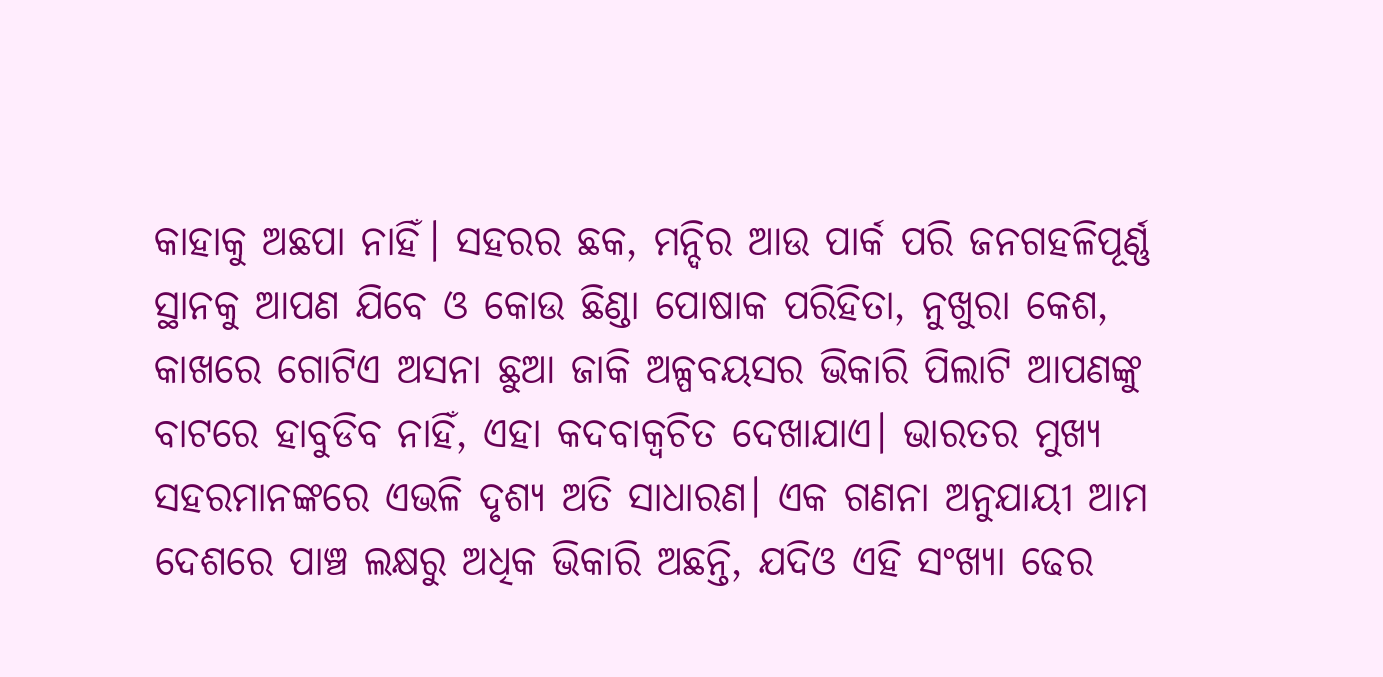କାହାକୁ ଅଛପା ନାହିଁ। ସହରର ଛକ, ମନ୍ଦିର ଆଉ ପାର୍କ ପରି ଜନଗହଳିପୂର୍ଣ୍ଣ ସ୍ଥାନକୁ ଆପଣ ଯିବେ ଓ କୋଉ ଛିଣ୍ଡା ପୋଷାକ ପରିହିତା, ନୁଖୁରା କେଶ, କାଖରେ ଗୋଟିଏ ଅସନା ଛୁଆ ଜାକି ଅଳ୍ପବୟସର ଭିକାରି ପିଲାଟି ଆପଣଙ୍କୁ ବାଟରେ ହାବୁଡିବ ନାହିଁ, ଏହା କଦବାକ୍ବଚିତ ଦେଖାଯାଏ। ଭାରତର ମୁଖ୍ୟ ସହରମାନଙ୍କରେ ଏଭଳି ଦୃଶ୍ୟ ଅତି ସାଧାରଣ। ଏକ ଗଣନା ଅନୁଯାୟୀ ଆମ ଦେଶରେ ପାଞ୍ଚ ଲକ୍ଷରୁ ଅଧିକ ଭିକାରି ଅଛନ୍ତି, ଯଦିଓ ଏହି ସଂଖ୍ୟା ଢେର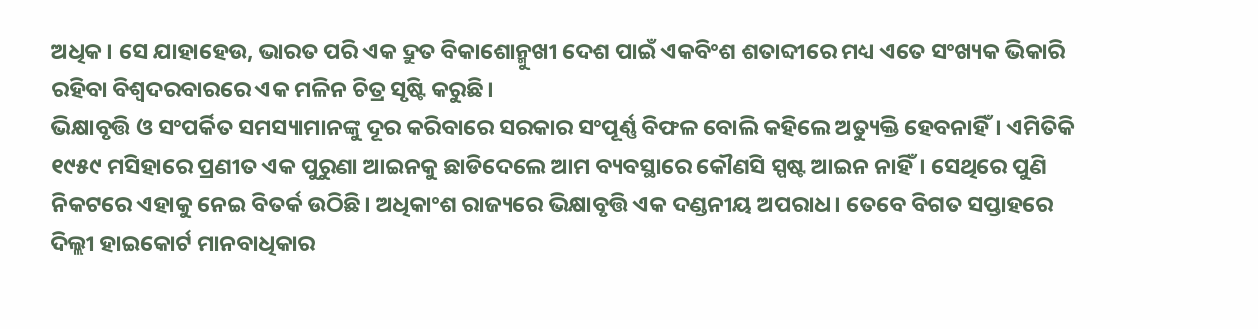ଅଧିକ। ସେ ଯାହାହେଉ, ଭାରତ ପରି ଏକ ଦ୍ରୁତ ବିକାଶୋନ୍ମୁଖୀ ଦେଶ ପାଇଁ ଏକବିଂଶ ଶତାବ୍ଦୀରେ ମଧ୍ୟ ଏତେ ସଂଖ୍ୟକ ଭିକାରି ରହିବା ବିଶ୍ବଦରବାରରେ ଏକ ମଳିନ ଚିତ୍ର ସୃଷ୍ଟି କରୁଛି।
ଭିକ୍ଷାବୃତ୍ତି ଓ ସଂପର୍କିତ ସମସ୍ୟାମାନଙ୍କୁ ଦୂର କରିବାରେ ସରକାର ସଂପୂର୍ଣ୍ଣ ବିଫଳ ବୋଲି କହିଲେ ଅତ୍ୟୁକ୍ତି ହେବନାହିଁ। ଏମିତିକି ୧୯୫୯ ମସିହାରେ ପ୍ରଣୀତ ଏକ ପୁରୁଣା ଆଇନକୁ ଛାଡିଦେଲେ ଆମ ବ୍ୟବସ୍ଥାରେ କୌଣସି ସ୍ପଷ୍ଟ ଆଇନ ନାହିଁ। ସେଥିରେ ପୁଣି ନିକଟରେ ଏହାକୁ ନେଇ ବିତର୍କ ଉଠିଛି। ଅଧିକାଂଶ ରାଜ୍ୟରେ ଭିକ୍ଷାବୃତ୍ତି ଏକ ଦଣ୍ଡନୀୟ ଅପରାଧ। ତେବେ ବିଗତ ସପ୍ତାହରେ ଦିଲ୍ଲୀ ହାଇକୋର୍ଟ ମାନବାଧିକାର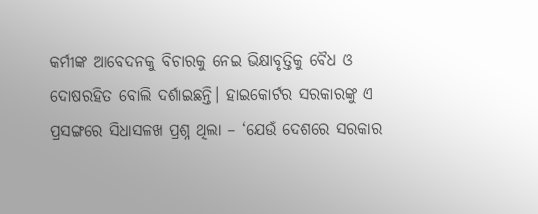କର୍ମୀଙ୍କ ଆବେଦନକୁ ବିଚାରକୁ ନେଇ ଭିକ୍ଷାବୃତ୍ତିକୁ ବୈଧ ଓ ଦୋଷରହିତ ବୋଲି ଦର୍ଶାଇଛନ୍ତି। ହାଇକୋର୍ଟର ସରକାରଙ୍କୁ ଏ ପ୍ରସଙ୍ଗରେ ସିଧାସଳଖ ପ୍ରଶ୍ନ ଥିଲା – ‘ଯେଉଁ ଦେଶରେ ସରକାର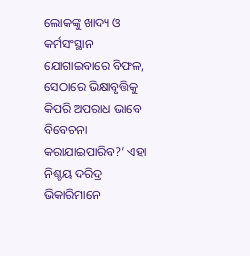ଲୋକଙ୍କୁ ଖାଦ୍ୟ ଓ କର୍ମସଂସ୍ଥାନ ଯୋଗାଇବାରେ ବିଫଳ, ସେଠାରେ ଭିକ୍ଷାବୃତ୍ତିକୁ କିପରି ଅପରାଧ ଭାବେ ବିବେଚନା କରାଯାଇପାରିବ?’ ଏହା ନିଶ୍ଚୟ ଦରିଦ୍ର ଭିକାରିମାନେ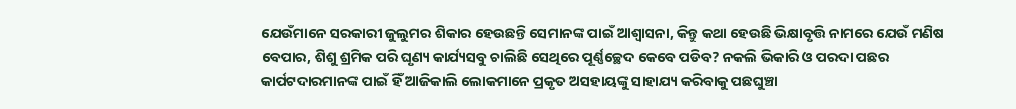ଯେଉଁମାନେ ସରକାରୀ ଜୁଲୁମର ଶିକାର ହେଉଛନ୍ତି ସେମାନଙ୍କ ପାଇଁ ଆଶ୍ବାସନା, କିନ୍ତୁ କଥା ହେଉଛି ଭିକ୍ଷାବୃତ୍ତି ନାମରେ ଯେଉଁ ମଣିଷ ବେପାର, ଶିଶୁ ଶ୍ରମିକ ପରି ଘୃଣ୍ୟ କାର୍ଯ୍ୟସବୁ ଚାଲିଛି ସେଥିରେ ପୂର୍ଣ୍ଣଚ୍ଛେଦ କେବେ ପଡିବ? ନକଲି ଭିକାରି ଓ ପରଦା ପଛର କାର୍ପଟଦାରମାନଙ୍କ ପାଇଁ ହିଁ ଆଜିକାଲି ଲୋକମାନେ ପ୍ରକୃତ ଅସହାୟଙ୍କୁ ସାହାଯ୍ୟ କରିବାକୁ ପଛଘୁଞ୍ଚା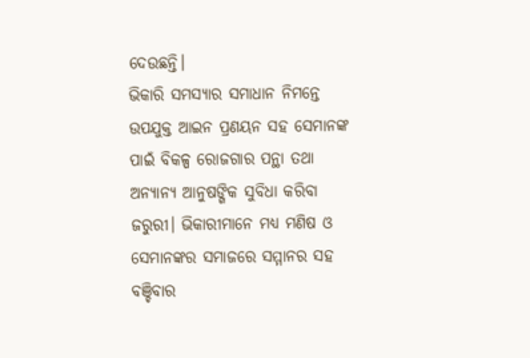ଦେଉଛନ୍ତି।
ଭିକାରି ସମସ୍ୟାର ସମାଧାନ ନିମନ୍ତେ ଉପଯୁକ୍ତ ଆଇନ ପ୍ରଣୟନ ସହ ସେମାନଙ୍କ ପାଇଁ ବିକଳ୍ପ ରୋଜଗାର ପନ୍ଥା ତଥା ଅନ୍ୟାନ୍ୟ ଆନୁଷଙ୍ଗିକ ସୁବିଧା କରିବା ଜରୁରୀ। ଭିକାରୀମାନେ ମଧ୍ୟ ମଣିଷ ଓ ସେମାନଙ୍କର ସମାଜରେ ସମ୍ମାନର ସହ ବଞ୍ଚିବାର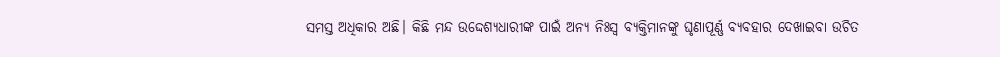ସମସ୍ତ ଅଧିକାର ଅଛି। କିଛି ମନ୍ଦ ଉଦ୍ଦେଶ୍ୟଧାରୀଙ୍କ ପାଇଁ ଅନ୍ୟ ନିଃସ୍ବ ବ୍ୟକ୍ତିମାନଙ୍କୁ ଘୃଣାପୂର୍ଣ୍ଣ ବ୍ୟବହାର ଦେଖାଇବା ଉଚିତ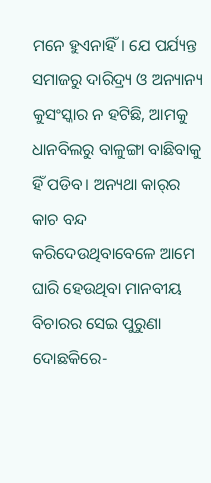ମନେ ହୁଏନାହିଁ। ଯେ ପର୍ଯ୍ୟନ୍ତ ସମାଜରୁ ଦାରିଦ୍ର୍ୟ ଓ ଅନ୍ୟାନ୍ୟ କୁସଂସ୍କାର ନ ହଟିଛି, ଆମକୁ ଧାନବିଲରୁ ବାଳୁଙ୍ଗା ବାଛିବାକୁ ହିଁ ପଡିବ। ଅନ୍ୟଥା କାର୍‌ର କାଚ ବନ୍ଦ କରିଦେଉଥିବାବେଳେ ଆମେ ଘାରି ହେଉଥିବା ମାନବୀୟ ବିଚାରର ସେଇ ପୁରୁଣା ଦୋଛକିରେ-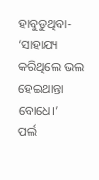ହାବୁଡୁଥିବା- ‘ସାହାଯ୍ୟ କରିଥିଲେ ଭଲ ହେଇଥାନ୍ତା ବୋଧେ।’
ପର୍ଲ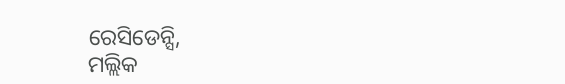ରେସିଡେନ୍ସି,
ମଲ୍ଲିକ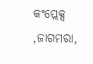କଂପ୍ଲେକ୍ସ ,ଜାଗମରା,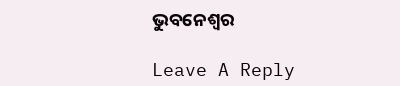ଭୁବନେଶ୍ୱର

Leave A Reply